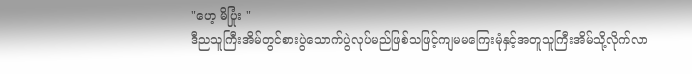"ဟေ့ မိပြုံး "
ဒီညသူကြီးအိမ်တွင်စားပွဲသောက်ပွဲလုပ်မည်ဖြစ်သဖြင့်ကျမမကြေးမုံနှင့်အတူသူကြီးအိမ်သို့လိုက်လာ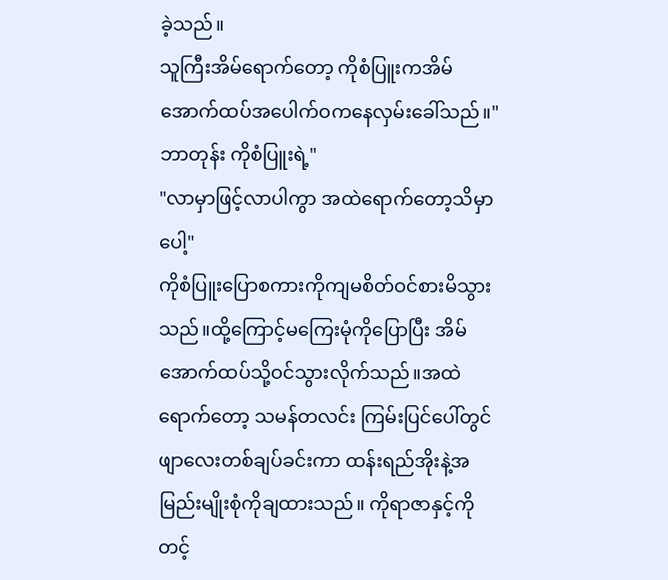ခဲ့သည်။
သူကြီးအိမ်ရောက်တော့ ကိုစံပြူးကအိမ်အောက်ထပ်အပေါက်ဝကနေလှမ်းခေါ်သည်။"ဘာတုန်း ကိုစံပြူးရဲ့"
"လာမှာဖြင့်လာပါကွာ အထဲရောက်တော့သိမှာပေါ့"
ကိုစံပြူးပြောစကားကိုကျမစိတ်ဝင်စားမိသွားသည်။ထို့ကြောင့်မကြေးမုံကိုပြောပြီး အိမ်အောက်ထပ်သို့ဝင်သွားလိုက်သည်။အထဲရောက်တော့ သမန်တလင်း ကြမ်းပြင်ပေါ်တွင်ဖျာလေးတစ်ချပ်ခင်းကာ ထန်းရည်အိုးနဲ့အမြည်းမျိုးစုံကိုချထားသည်။ ကိုရာဇာနှင့်ကိုတင့်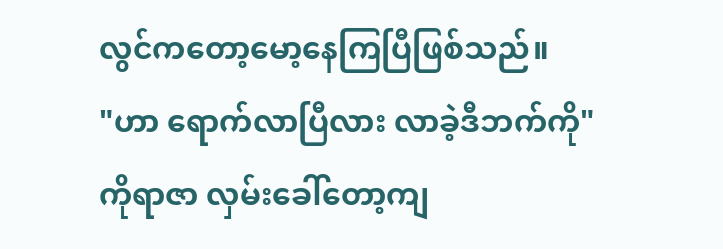လွင်ကတော့မော့နေကြပြီဖြစ်သည်။
"ဟာ ရောက်လာပြီလား လာခဲ့ဒီဘက်ကို"
ကိုရာဇာ လှမ်းခေါ်တော့ကျ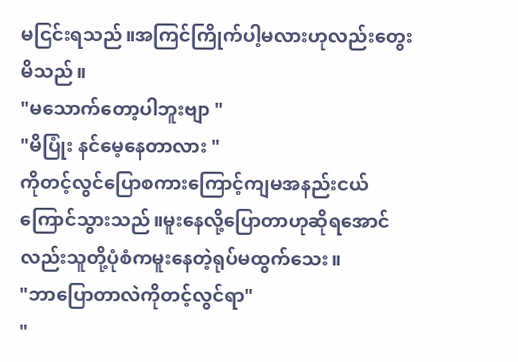မငြင်းရသည်။အကြင်ကြိုက်ပါ့မလားဟုလည်းတွေးမိသည်။
"မသောက်တော့ပါဘူးဗျာ "
"မိပြုံး နင်မေ့နေတာလား "
ကိုတင့်လွင်ပြောစကားကြောင့်ကျမအနည်းငယ်ကြောင်သွားသည်။မူးနေလို့ပြောတာဟုဆိုရအောင်လည်းသူတို့ပုံစံကမူးနေတဲ့ရုပ်မထွက်သေး။
"ဘာပြောတာလဲကိုတင့်လွင်ရာ"
"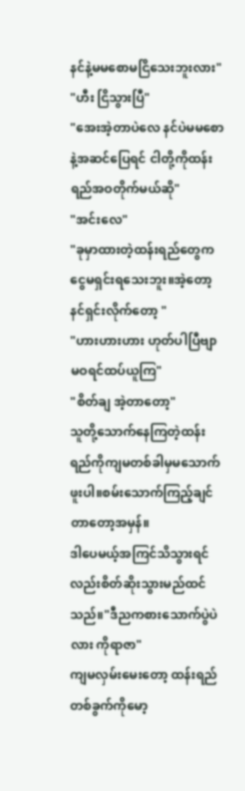နင်နဲ့မမစောမငြိသေးဘူးလား"
"ဟီး ငြိသွားပြီ"
"အေးအဲ့တာပဲလေ နင်ပဲမမစောနဲ့အဆင်ပြေရင် ငါတို့ကိုထန်းရည်အဝတိုက်မယ်ဆို"
"အင်းလေ"
"ခုမှာထားတဲ့ထန်းရည်တွေက ငွေမရှင်းရသေးဘူး။အဲ့တော့ နင်ရှင်းလိုက်တော့ "
"ဟားဟားဟား ဟုတ်ပါပြီဗျာ မဝရင်ထပ်ယူကြ"
"စိတ်ချ အဲ့တာတော့"
သူတို့သောက်နေကြတဲ့ထန်းရည်ကိုကျမတစ်ခါမှမသောက်ဖူးပါ။စမ်းသောက်ကြည့်ချင်တာတော့အမှန်။
ဒါပေမယ့်အကြင်သိသွားရင်လည်းစိတ်ဆိုးသွားမည်ထင်သည်။"ဒီညကစားသောက်ပွဲပဲလား ကိုရာဇာ"
ကျမလှမ်းမေးတော့ ထန်းရည်တစ်ခွက်ကိုမော့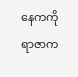နေကကိုရာဇာက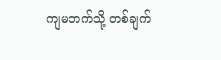ကျမဘက်သို့ တစ်ချက်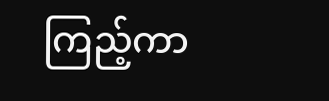ကြည့်ကာ